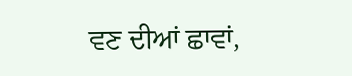ਵਣ ਦੀਆਂ ਛਾਵਾਂ,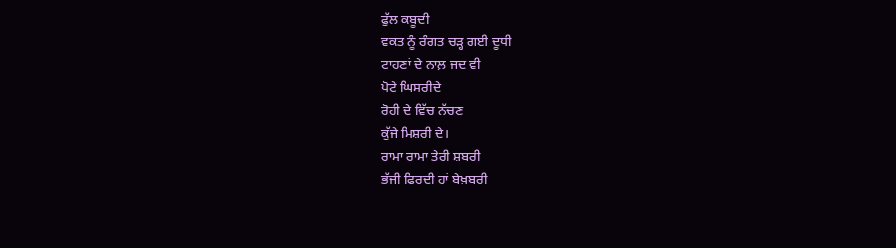ਫੁੱਲ ਕਬੂਦੀ
ਵਕਤ ਨੂੰ ਰੰਗਤ ਚੜ੍ਹ ਗਈ ਦੂਧੀ
ਟਾਹਣਾਂ ਦੇ ਨਾਲ਼ ਜਦ ਵੀ
ਪੋਟੇ ਘਿਸਰੀਦੇ
ਰੋਹੀ ਦੇ ਵਿੱਚ ਨੱਚਣ
ਕੁੱਜੇ ਮਿਸ਼ਰੀ ਦੇ।
ਰਾਮਾ ਰਾਮਾ ਤੇਰੀ ਸ਼ਬਰੀ
ਭੱਜੀ ਫਿਰਦੀ ਹਾਂ ਬੇਖ਼ਬਰੀ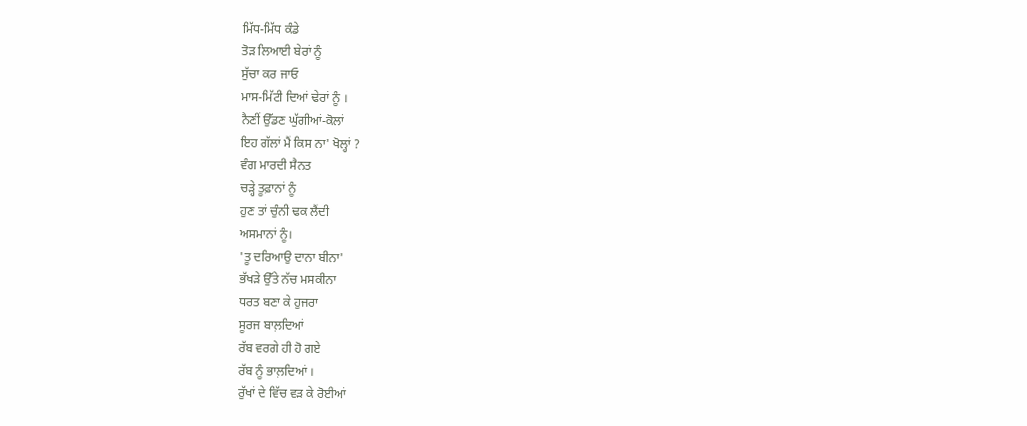ਮਿੱਧ-ਮਿੱਧ ਕੰਡੇ
ਤੋੜ ਲਿਆਈ ਬੇਰਾਂ ਨੂੰ
ਸੁੱਚਾ ਕਰ ਜਾਓ
ਮਾਸ-ਮਿੱਟੀ ਦਿਆਂ ਢੇਰਾਂ ਨੂੰ ।
ਨੈਣੀਂ ਉੱਡਣ ਘੁੱਗੀਆਂ-ਕੋਲਾਂ
ਇਹ ਗੱਲਾਂ ਮੈਂ ਕਿਸ ਨਾ' ਖੋਲ੍ਹਾਂ ?
ਵੰਗ ਮਾਰਦੀ ਸੈਨਤ
ਚੜ੍ਹੇ ਤੂਫ਼ਾਨਾਂ ਨੂੰ
ਹੁਣ ਤਾਂ ਚੁੰਨੀ ਢਕ ਲੈਂਦੀ
ਅਸਮਾਨਾਂ ਨੂੰ।
'ਤੂ ਦਰਿਆਉ ਦਾਨਾ ਬੀਨਾ'
ਭੱਖੜੇ ਉੱਤੇ ਨੱਚ ਮਸਕੀਨਾ
ਧਰਤ ਬਣਾ ਕੇ ਹੁਜਰਾ
ਸੂਰਜ ਬਾਲ਼ਦਿਆਂ
ਰੱਬ ਵਰਗੇ ਹੀ ਹੋ ਗਏ
ਰੱਬ ਨੂੰ ਭਾਲ਼ਦਿਆਂ ।
ਰੁੱਖਾਂ ਦੇ ਵਿੱਚ ਵੜ ਕੇ ਰੋਈਆਂ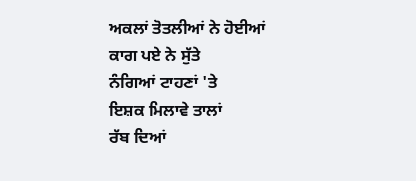ਅਕਲਾਂ ਤੋਤਲੀਆਂ ਨੇ ਹੋਈਆਂ
ਕਾਗ ਪਏ ਨੇ ਸੁੱਤੇ
ਨੰਗਿਆਂ ਟਾਹਣਾਂ 'ਤੇ
ਇਸ਼ਕ ਮਿਲਾਵੇ ਤਾਲਾਂ
ਰੱਬ ਦਿਆਂ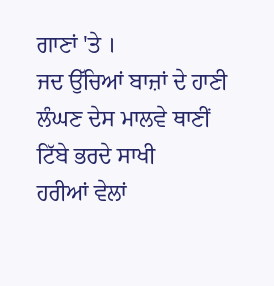ਗਾਣਾਂ 'ਤੇ ।
ਜਦ ਉੱਚਿਆਂ ਬਾਜ਼ਾਂ ਦੇ ਹਾਣੀ
ਲੰਘਣ ਦੇਸ ਮਾਲਵੇ ਥਾਣੀਂ
ਟਿੱਬੇ ਭਰਦੇ ਸਾਖੀ
ਹਰੀਆਂ ਵੇਲਾਂ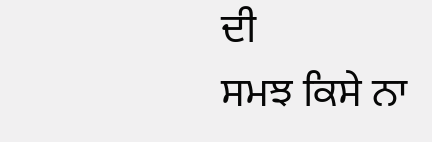ਦੀ
ਸਮਝ ਕਿਸੇ ਨਾ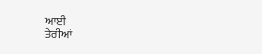ਆਈ
ਤੇਰੀਆਂ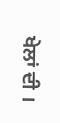ਖੇਲਾਂ ਦੀ ।